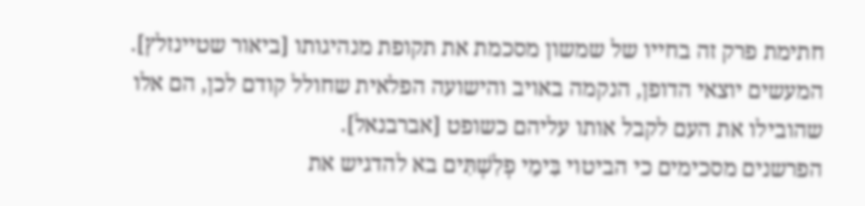חתימת פרק זה בחייו של שמשון מסכמת את תקופת מנהיגותו [ביאור שטיינזלץ]. המעשים יוצאי הדופן, הנקמה באויב והישועה הפלאית שחולל קודם לכן, הם אלו שהובילו את העם לקבל אותו עליהם כשופט [אברבנאל].
הפרשנים מסכימים כי הביטוי בִּימֵי פְלִשְׁתִּים בא להדגיש את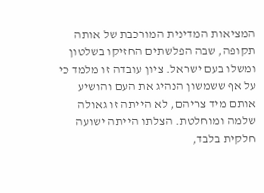המציאות המדינית המורכבת של אותה תקופה, שבה הפלשתים החזיקו בשלטון ומשלו בעם ישראל. ציון עובדה זו מלמד כי על אף ששמשון הנהיג את העם והושיע אותם מיד צריהם, לא הייתה זו גאולה שלמה ומוחלטת. הצלתו הייתה ישועה חלקית בלבד,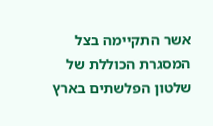אשר התקיימה בצל המסגרת הכוללת של שלטון הפלשתים בארץ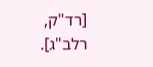[רד"ק, רלב"ג].